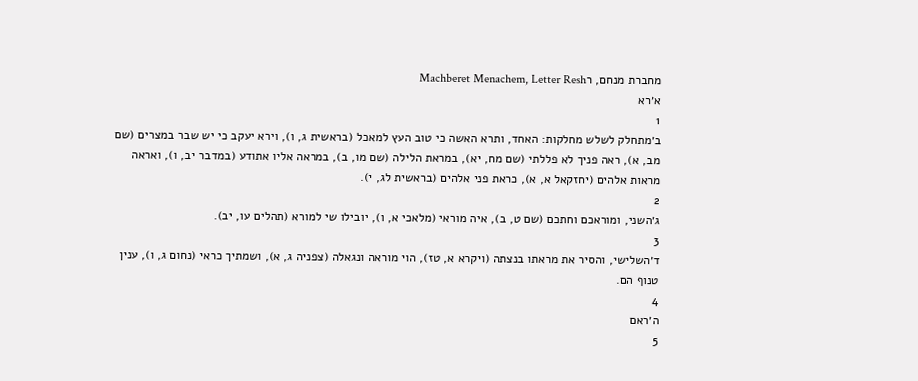מחברת מנחם, רMachberet Menachem, Letter Resh
א׳רא
1
ב׳מתחלק לשלש מחלקות: האחד, ותרא האשה כי טוב העץ למאכל (בראשית ג, ו), וירא יעקב כי יש שבר במצרים (שם מב, א), ראה פניך לא פללתי (שם מח, יא), במראת הלילה (שם מו, ב), במראה אליו אתודע (במדבר יב, ו), ואראה מראות אלהים (יחזקאל א, א), כראת פני אלהים (בראשית לג, י).
2
ג׳השני, ומוראכם וחתכם (שם ט, ב), איה מוראי (מלאכי א, ו), יובילו שי למורא (תהלים עו, יב).
3
ד׳השלישי, והסיר את מראתו בנצתה (ויקרא א, טז), הוי מוראה ונגאלה (צפניה ג, א), ושמתיך כראי (נחום ג, ו), ענין טנוף הם.
4
ה׳ראם
5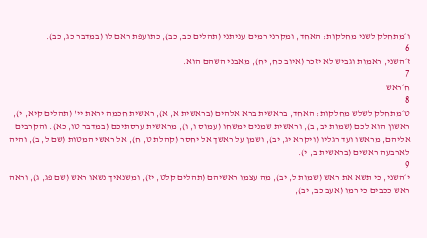ו׳מתחלק לשני מחלקות: האחד, ומקרני רמים עניתני (תהלים כב, כב), כתועפת ראם לו (במדבר כג, כב).
6
ז׳השני, ראמות וגביש לא יזכר (איוב כח, יח), מאבני השהם הוא.
7
ח׳ראש
8
ט׳מתחלק לשלש מחלקות: האחד, בראשית ברא אלהים (בראשית א, א), ראשית חכמה יראת יי' (תהלים קיא, י), ראשון הוא לכם (שמות יב, ב), וראשית שמנים ימשחו (עמוס ו, ו), מראשית ערסתיכם (במדבר טו, כא). והקרבים אליהם, מראשו ועד רגליו (ויקרא יג, יב), ושמן על ראשך אל יחסר (קהלת ט, ח), אל ראשי המטות (שם ל, ב), והיה לארבעה ראשים (בראשית ב, י).
9
י׳השני, כי תשא את ראש (שמות ל, יב), מה עצמו ראשיהם (תהלים קלט, יז), ומשנאיך נשאו ראש (שם פג, ג), וראה ראש ככבים כי רמו (אעב כב, יב),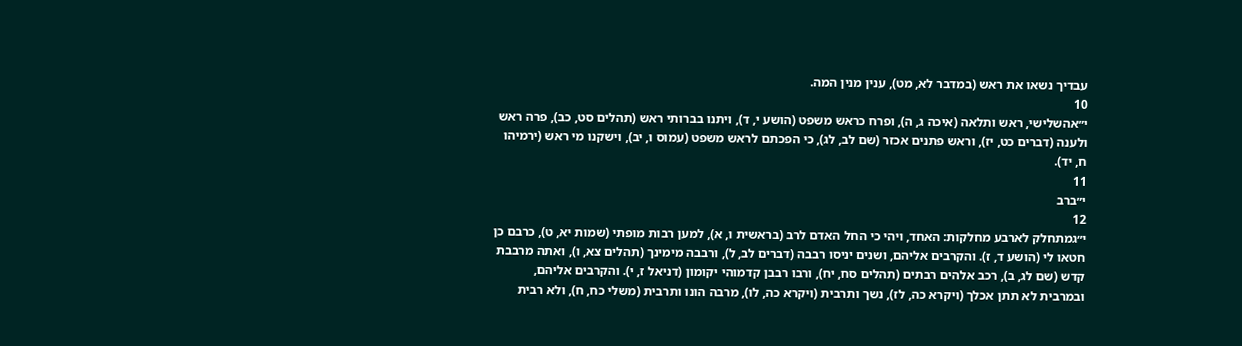עבדיך נשאו את ראש (במדבר לא, מט), ענין מנין המה.
10
י״אהשלישי, ראש ותלאה (איכה ג, ה), ופרח כראש משפט (הושע י, ד), ויתנו בברותי ראש (תהלים סט, כב), פרה ראש ולענה (דברים כט, יז), וראש פתנים אכזר (שם לב, לג), כי הפכתם לראש משפט (עמוס ו, יב), וישקנו מי ראש (ירמיהו ח, יד).
11
י״ברב
12
י״גמתחלק לארבע מחלקות: האחד, ויהי כי החל האדם לרב (בראשית ו, א), למען רבות מופתי (שמות יא, ט), כרבם כן חטאו לי (הושע ד, ז). והקרבים אליהם, ושנים יניסו רבבה (דברים לב, ל), ורבבה מימינך (תהלים צא, ו), ואתה מרבבת קדש (שם לג, ב), רכב אלהים רבתים (תהלים סח, יח), ורבו רבבן קדמוהי יקומון (דניאל ז, י). והקרבים אליהם, ובמרבית לא תתן אכלך (ויקרא כה, לז), נשך ותרבית (ויקרא כה, לו), מרבה הונו ותרבית (משלי כח, ח), ולא רבית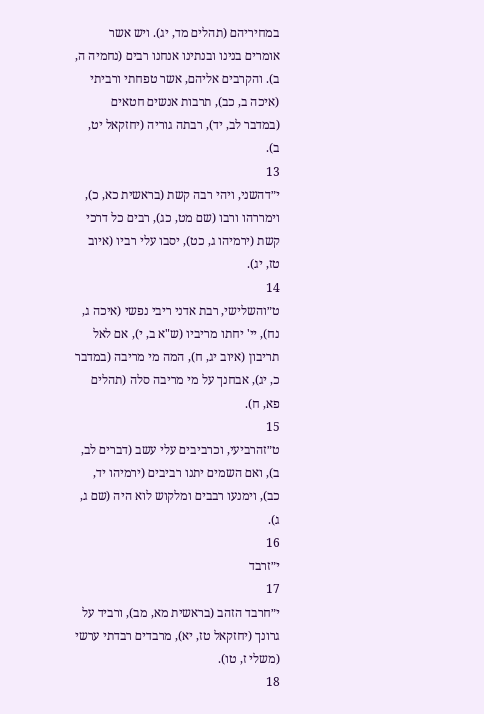במחיריהם (תהלים מד, יג). ויש אשר אומרים בנינו ובנתינו אנחנו רבים (נחמיה ה, ב). והקרבים אליהם, אשר טפחתי ורביתי (איכה ב, כב), תרבות אנשים חטאים (במדבר לב, יד), רבתה גוריה (יחזקאל יט, ב).
13
י״דהשני, ויהי רבה קשת (בראשית כא, כ), וימררהו ורבו (שם מט, כג), רבים כל דרכי קשת (ירמיהו ג, כט), יסבו עלי רביו (איוב טז, יג).
14
ט״והשלישי, רבת אדני ריבי נפשי (איכה ג, נח), יי' יחתו מריביו (ש"א ב, י), אם לאל תריבון (איוב יג, ח), המה מי מריבה (במדבר כ, יג), אבחנך על מי מריבה סלה (תהלים פא, ח).
15
ט״זהרביעי, וכרביבים עלי עשב (דברים לב, ב), ואם השמים יתנו רביבים (ירמיהו יד, כב), וימנעו רבבים ומלקוש לוא היה (שם ג, ג).
16
י״זרבד
17
י״חרבד הזהב (בראשית מא, מב), ורביד על גרונך (יחזקאל טז, יא), מרבדים רבדתי ערשי (משלי ז, טו).
18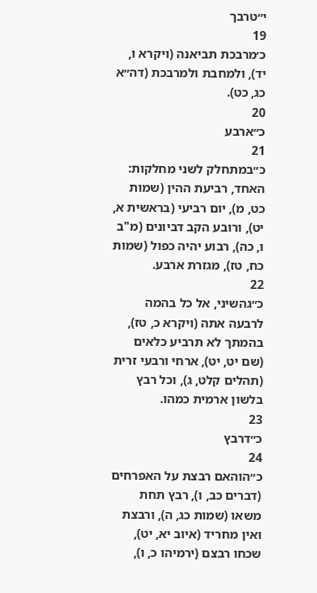י״טרבך
19
כ׳מרבכת תביאנה (ויקרא ו, יד), ולמחבת ולמרבכת (דה״א כג, כט).
20
כ״ארבע
21
כ״במתחלק לשני מחלקות: האחד, רביעת ההין (שמות כט, מ), יום רביעי (בראשית א, יט), ורובע הקב דביונים (מ"ב ו, כה), רבוע יהיה כפול (שמות כח, טז), מגזרת ארבע.
22
כ״גהשיני, אל כל בהמה לרבעה אתה (ויקרא כ, טז), בהמתך לא תרביע כלאים (שם יט, יט), ארחי ורבעי זרית (תהלים קלט, ג), וכל רבץ בלשון ארמית כמהו.
23
כ״דרבץ
24
כ״הוהאם רבצת על האפרחים (דברים כב, ו), רבץ תחת משאו (שמות כג, ה), ורבצת ואין מחריד (איוב יא, יט), שכחו רבצם (ירמיהו כ, ו),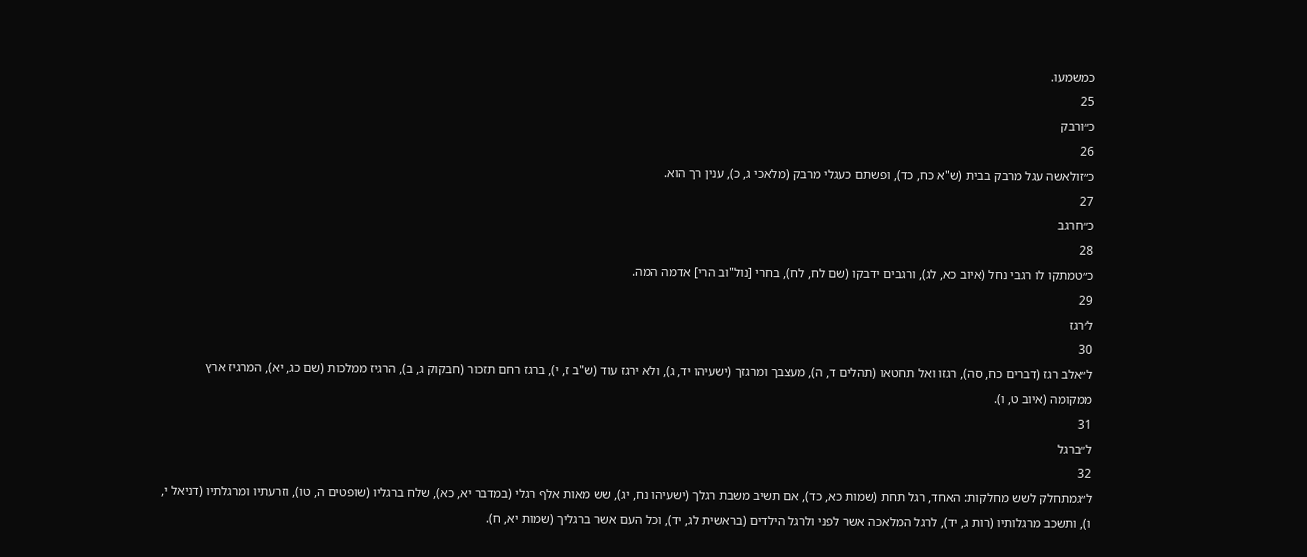כמשמעו.
25
כ״ורבק
26
כ״זולאשה עגל מרבק בבית (ש"א כח, כד), ופשתם כעגלי מרבק (מלאכי ג, כ), ענין רך הוא.
27
כ״חרגב
28
כ״טמתקו לו רגבי נחל (איוב כא, לג), ורגבים ידבקו (שם לח, לח), בחרי [נול"וב הרי] אדמה המה.
29
ל׳רגז
30
ל״אלב רגז (דברים כח, סה), רגזו ואל תחטאו (תהלים ד, ה), מעצבך ומרגזך (ישעיהו יד, ג), ולא ירגז עוד (ש"ב ז, י), ברגז רחם תזכור (חבקוק ג, ב), הרגיז ממלכות (שם כג, יא), המרגיז ארץ ממקומה (איוב ט, ו).
31
ל״ברגל
32
ל״גמתחלק לשש מחלקות: האחד, רגל תחת (שמות כא, כד), אם תשיב משבת רגלך (ישעיהו נח, יג), שש מאות אלף רגלי (במדבר יא, כא), שלח ברגליו (שופטים ה, טו), וזרעתיו ומרגלתיו (דניאל י, ו), ותשכב מרגלותיו (רות ג, יד), לרגל המלאכה אשר לפני ולרגל הילדים (בראשית לג, יד), וכל העם אשר ברגליך (שמות יא, ח).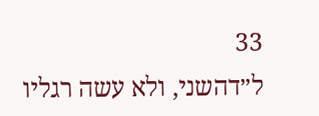33
ל״דהשני, ולא עשה רגליו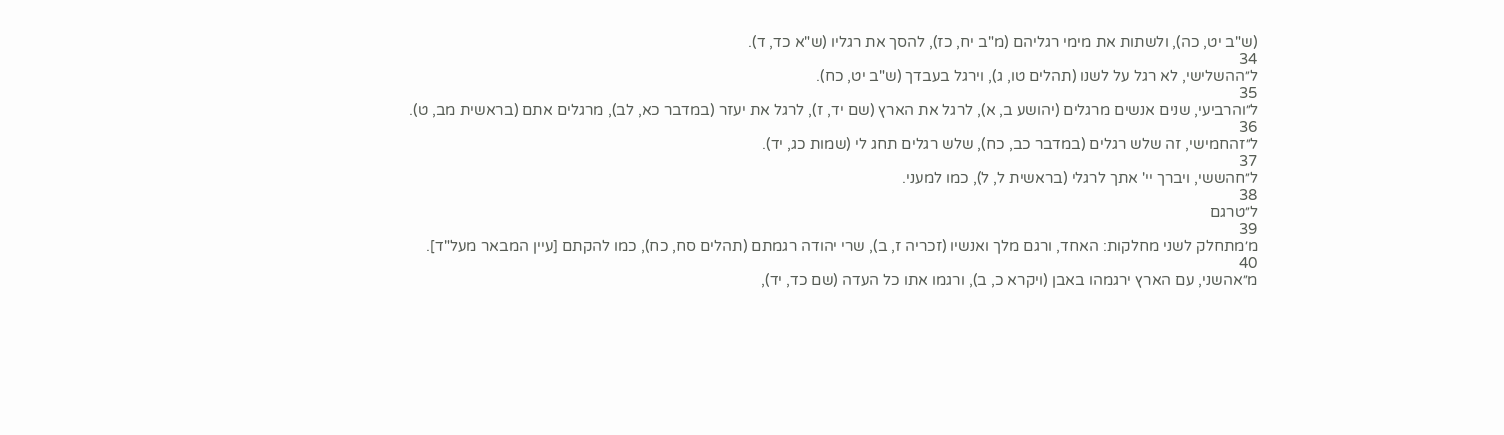(ש"ב יט, כה), ולשתות את מימי רגליהם (מ"ב יח, כז), להסך את רגליו (ש"א כד, ד).
34
ל״ההשלישי, לא רגל על לשנו (תהלים טו, ג), וירגל בעבדך (ש"ב יט, כח).
35
ל״והרביעי, שנים אנשים מרגלים (יהושע ב, א), לרגל את הארץ (שם יד, ז), לרגל את יעזר (במדבר כא, לב), מרגלים אתם (בראשית מב, ט).
36
ל״זהחמישי, זה שלש רגלים (במדבר כב, כח), שלש רגלים תחג לי (שמות כג, יד).
37
ל״חהששי, ויברך יי' אתך לרגלי (בראשית ל, ל), כמו למעני.
38
ל״טרגם
39
מ׳מתחלק לשני מחלקות: האחד, ורגם מלך ואנשיו (זכריה ז, ב), שרי יהודה רגמתם (תהלים סח, כח), כמו להקתם [עיין המבאר מעל"ד].
40
מ״אהשני, עם הארץ ירגמהו באבן (ויקרא כ, ב), ורגמו אתו כל העדה (שם כד, יד),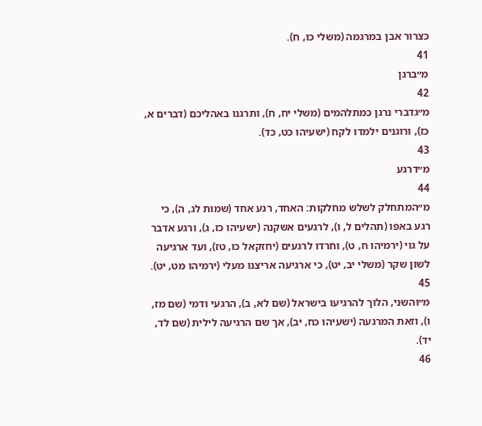כצרור אבן במרגמה (משלי כו, ח).
41
מ״ברגן
42
מ״גדברי נרגן כמתלהמים (משלי יח, ח), ותרגנו באהליכם (דברים א, כז), ורוגנים ילמדו לקח (ישעיהו כט, כד).
43
מ״דרגע
44
מ״המתחלק לשלש מחלקות: האחד, רגע אחד (שמות לג, ה), כי רגע באפו (תהלים ל, ו), לרגעים אשקנה (ישעיהו כז, ג), ורגע אדבר על גוי (ירמיהו ח, ט), וחרדו לרגעים (יחזקאל כו, טז), ועד ארגיעה לשון שקר (משלי יב, יט), כי ארגיעה אריצנו מעלי (ירמיהו מט, יט).
45
מ״והשני, הלוך להרגיעו בישראל (שם לא, ב), הרגעי ודמי (שם מז, ו), וזאת המרגעה (ישעיהו כח, יב), אך שם הרגיעה לילית (שם לד, יד).
46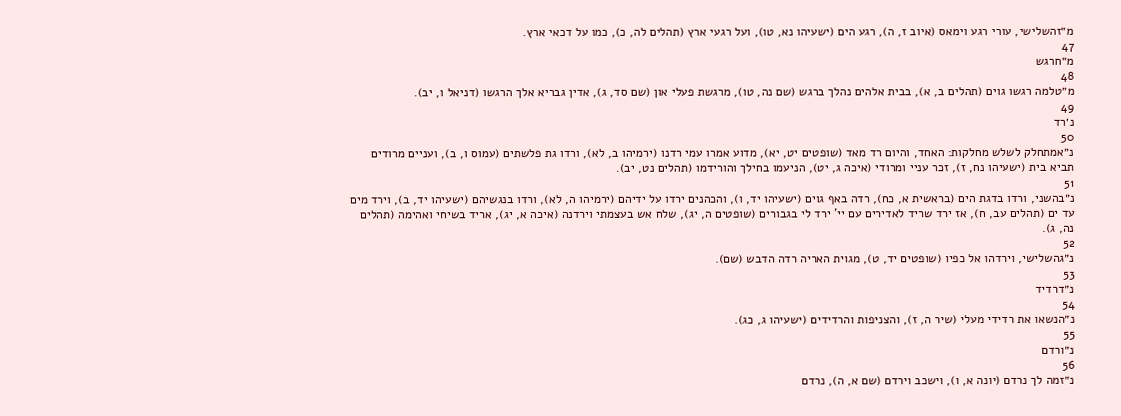מ״זהשלישי, עורי רגע וימאס (איוב ז, ה), רגע הים (ישעיהו נא, טו), ועל רגעי ארץ (תהלים לה, כ), כמו על דכאי ארץ.
47
מ״חרגש
48
מ״טלמה רגשו גוים (תהלים ב, א), בבית אלהים נהלך ברגש (שם נה, טו), מרגשת פעלי און (שם סד, ג), אדין גבריא אלך הרגשו (דניאל ו, יב).
49
נ׳רד
50
נ״אמתחלק לשלש מחלקות: האחד, והיום רד מאד (שופטים יט, יא), מדוע אמרו עמי רדנו (ירמיהו ב, לא), ורדו גת פלשתים (עמוס ו, ב), ועניים מרודים תביא בית (ישעיהו נח, ז), זכר עניי ומרודי (איכה ג, יט), הניעמו בחילך והורידמו (תהלים נט, יב).
51
נ״בהשני, ורדו בדגת הים (בראשית א, כח), רדה באף גוים (ישעיהו יד, ו), והכהנים ירדו על ידיהם (ירמיהו ה, לא), ורדו בנגשיהם (ישעיהו יד, ב), וירד מים עד ים (תהלים עב, ח), אז ירד שריד לאדירים עם יי' ירד לי בגבורים (שופטים ה, יג), שלח אש בעצמתי וירדנה (איכה א, יג), אריד בשיחי ואהימה (תהלים נה, ג).
52
נ״גהשלישי, וירדהו אל כפיו (שופטים יד, ט), מגוית האריה רדה הדבש (שם).
53
נ״דרדיד
54
נ״הנשאו את רדידי מעלי (שיר ה, ז), והצניפות והרדידים (ישעיהו ג, כג).
55
נ״ורדם
56
נ״זמה לך נרדם (יונה א, ו), וישכב וירדם (שם א, ה), נרדם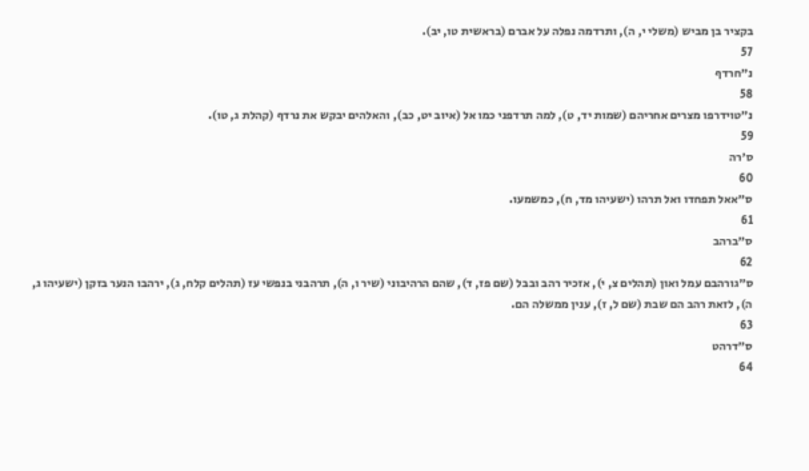בקציר בן מביש (משלי י, ה), ותרדמה נפלה על אברם (בראשית טו, יב).
57
נ״חרדף
58
נ״טוידרפו מצרים אחריהם (שמות יד, ט), למה תרדפני כמו אל (איוב יט, כב), והאלהים יבקש את נרדף (קהלת ג, טו).
59
ס׳רה
60
ס״אאל תפחדו ואל תרהו (ישעיהו מד, ח), כמשמעו.
61
ס״ברהב
62
ס״גורהבם עמל ואון (תהלים צ, י), אזכיר רהב ובבל (שם פז, ד), שהם הרהיבוני (שיר ו, ה), תרהבני בנפשי עז (תהלים קלח, ג), ירהבו הנער בזקן (ישעיהו ג, ה), לזאת רהב הם שבת (שם ל, ז), ענין ממשלה הם.
63
ס״דרהט
64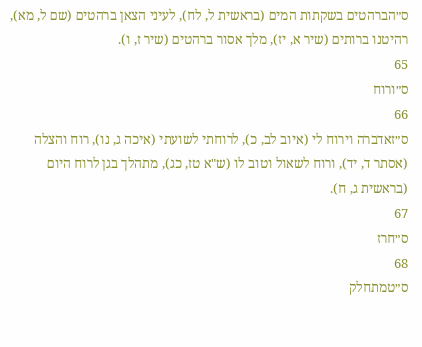ס״הברהטים בשקתות המים (בראשית ל, לח), לעיני הצאן ברהטים (שם ל, מא), רהיטנו ברותים (שיר א, יז), מלך אסור ברהטים (שיר ז, ו).
65
ס״ורוח
66
ס״זאדברה וירוח לי (איוב לב, כ), לרוחתי לשועתי (איכה ג, נו), רוח והצלה (אסתר ד, יד), ורוח לשאול וטוב לו (ש"א טז, כג), מתהלך בגן לרוח היום (בראשית ג, ח).
67
ס״חרז
68
ס״טמתחלק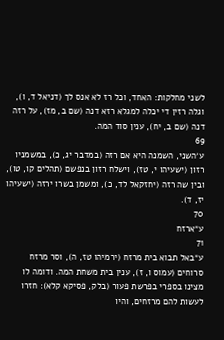לשני מחלקות: האחד, וכל רז לא אנס לך (דניאל ד, ו), וגלה רזין די יכלה למגלא רזא דנה (שם ב, מז), על רזה דנה (שם ב, יח), ענין סוד המה.
69
ע׳השני, השמנה היא אם רזה (במדבר יג, כ), במשמניו רזון (ישעיהו י, טז), וישלח רזון בנפשם (תהלים קו, טו), ובין שה רזה (יחזקאל לד, כ), ומשמן בשרו ירזה (ישעיהו יז, ד).
70
ע״ארזח
71
ע״באל תבוא בית מרזח (ירמיהו טז, ה), וסר מרזח סרוחים (עמוס ו, ז), ענין בית משחת המה. ודומה לו מצינו בספרי בפרשת פעור (בלק, פסיקא קלא): חזרו לעשות להם מרזחים, והיו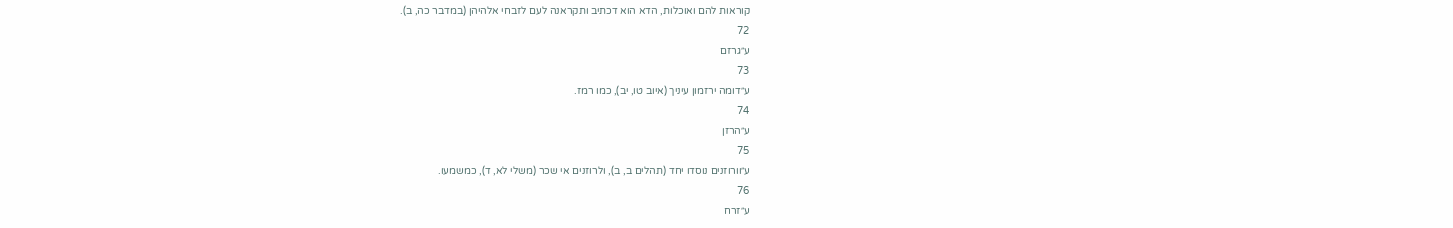קוראות להם ואוכלות, הדא הוא דכתיב ותקראנה לעם לזבחי אלהיהן (במדבר כה, ב).
72
ע״גרזם
73
ע״דומה ירזמון עיניך (איוב טו, יב), כמו רמז.
74
ע״הרזן
75
ע״וורוזנים נוסדו יחד (תהלים ב, ב), ולרוזנים אי שכר (משלי לא, ד), כמשמעו.
76
ע״זרח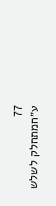77
ע״חמתחלק לשלש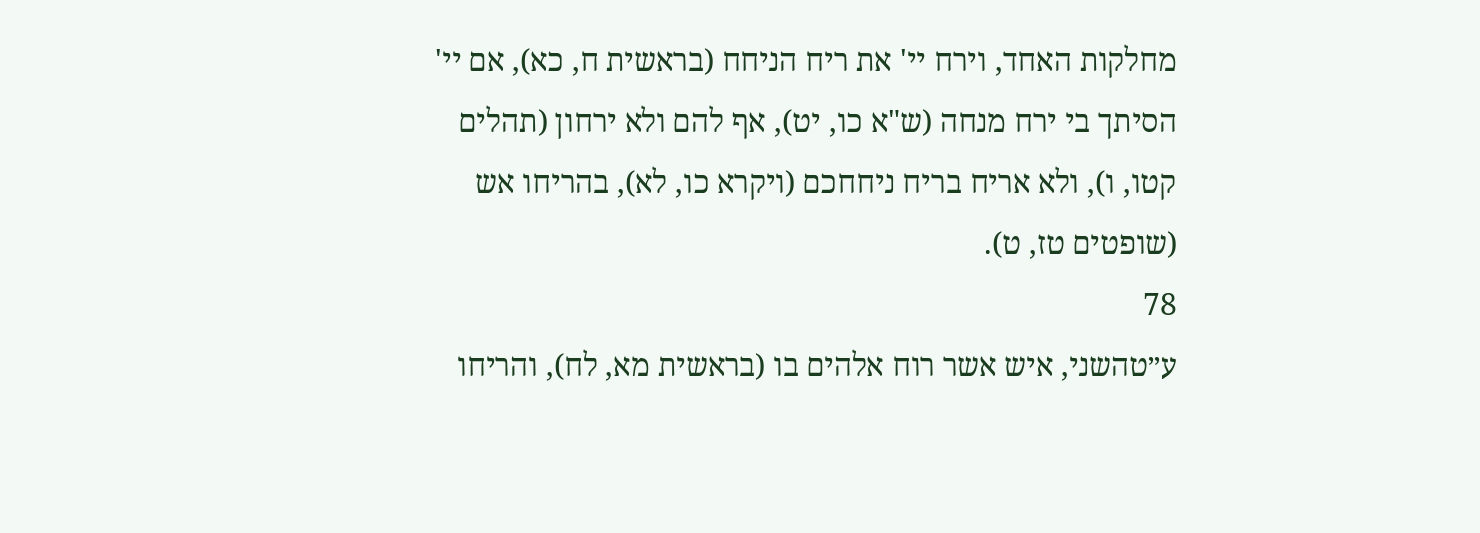מחלקות האחד, וירח יי' את ריח הניחח (בראשית ח, כא), אם יי' הסיתך בי ירח מנחה (ש"א כו, יט), אף להם ולא ירחון (תהלים קטו, ו), ולא אריח בריח ניחחכם (ויקרא כו, לא), בהריחו אש (שופטים טז, ט).
78
ע״טהשני, איש אשר רוח אלהים בו (בראשית מא, לח), והריחו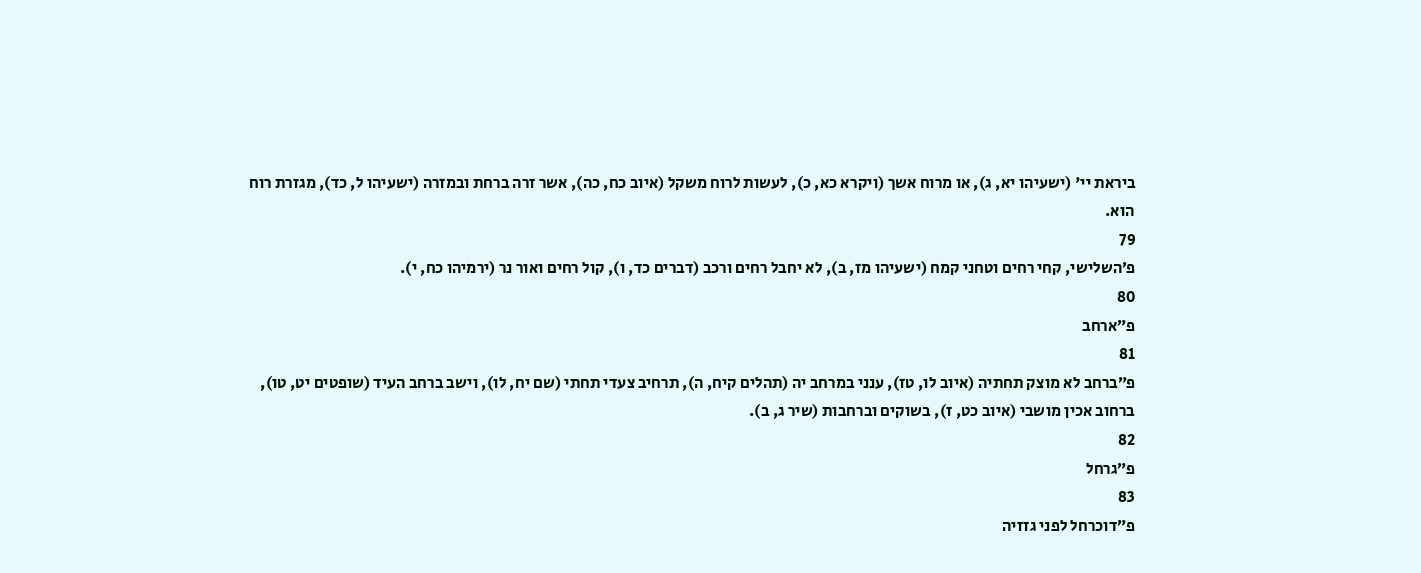ביראת יי' (ישעיהו יא, ג), או מרוח אשך (ויקרא כא, כ), לעשות לרוח משקל (איוב כח, כה), אשר זרה ברחת ובמזרה (ישעיהו ל, כד), מגזרת רוח הוא.
79
פ׳השלישי, קחי רחים וטחני קמח (ישעיהו מז, ב), לא יחבל רחים ורכב (דברים כד, ו), קול רחים ואור נר (ירמיהו כח, י).
80
פ״ארחב
81
פ״ברחב לא מוצק תחתיה (איוב לו, טז), ענני במרחב יה (תהלים קיח, ה), תרחיב צעדי תחתי (שם יח, לו), וישב ברחב העיד (שופטים יט, טו), ברחוב אכין מושבי (איוב כט, ז), בשוקים וברחבות (שיר ג, ב).
82
פ״גרחל
83
פ״דוכרחל לפני גזזיה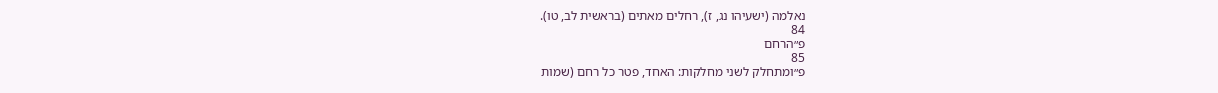נאלמה (ישעיהו נג, ז), רחלים מאתים (בראשית לב, טו).
84
פ״הרחם
85
פ״ומתחלק לשני מחלקות: האחד, פטר כל רחם (שמות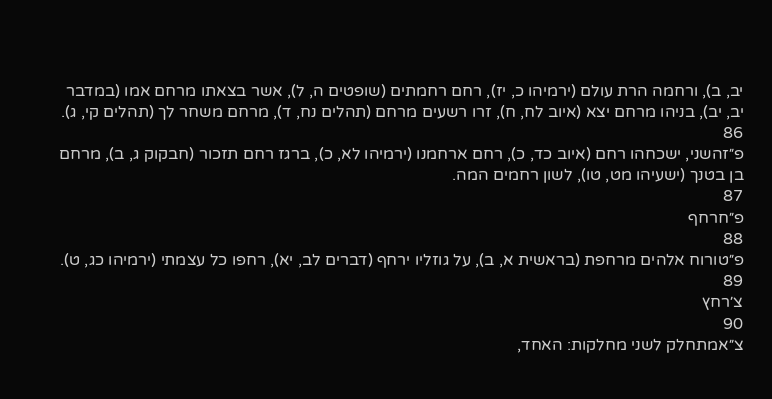יב, ב), ורחמה הרת עולם (ירמיהו כ, יז), רחם רחמתים (שופטים ה, ל), אשר בצאתו מרחם אמו (במדבר יב, יב), בניהו מרחם יצא (איוב לח, ח), זרו רשעים מרחם (תהלים נח, ד), מרחם משחר לך (תהלים קי, ג).
86
פ״זהשני, ישכחהו רחם (איוב כד, כ), רחם ארחמנו (ירמיהו לא, כ), ברגז רחם תזכור (חבקוק ג, ב), מרחם בן בטנך (ישעיהו מט, טו), לשון רחמים המה.
87
פ״חרחף
88
פ״טורוח אלהים מרחפת (בראשית א, ב), על גוזליו ירחף (דברים לב, יא), רחפו כל עצמתי (ירמיהו כג, ט).
89
צ׳רחץ
90
צ״אמתחלק לשני מחלקות: האחד,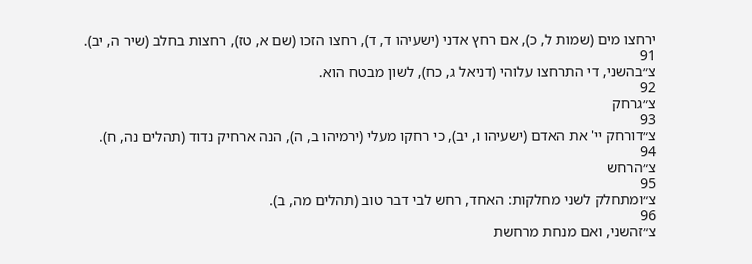ירחצו מים (שמות ל, כ), אם רחץ אדני (ישעיהו ד, ד), רחצו הזכו (שם א, טז), רחצות בחלב (שיר ה, יב).
91
צ״בהשני, די התרחצו עלוהי (דניאל ג, כח), לשון מבטח הוא.
92
צ״גרחק
93
צ״דורחק יי' את האדם (ישעיהו ו, יב), כי רחקו מעלי (ירמיהו ב, ה), הנה ארחיק נדוד (תהלים נה, ח).
94
צ״הרחש
95
צ״ומתחלק לשני מחלקות: האחד, רחש לבי דבר טוב (תהלים מה, ב).
96
צ״זהשני, ואם מנחת מרחשת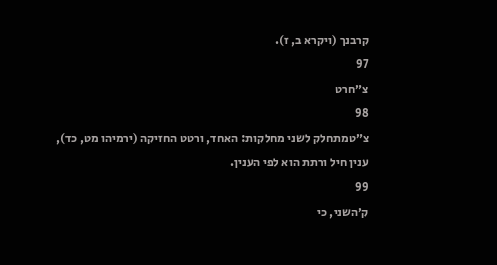קרבנך (ויקרא ב, ז).
97
צ״חרט
98
צ״טמתחלק לשני מחלקות: האחד, ורטט החזיקה (ירמיהו מט, כד), ענין חיל ורתת הוא לפי הענין.
99
ק׳השני, כי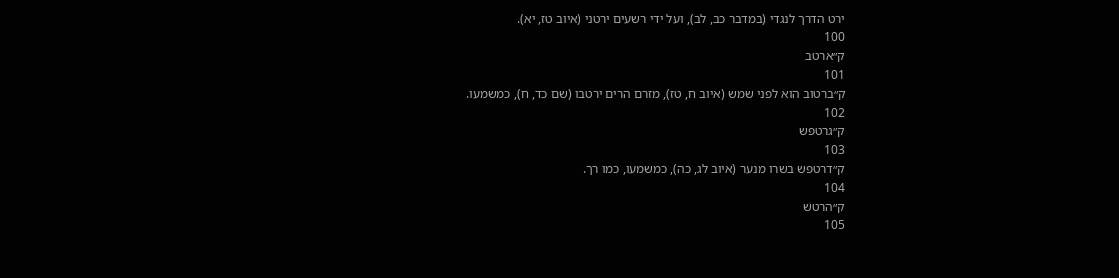ירט הדרך לנגדי (במדבר כב, לב), ועל ידי רשעים ירטני (איוב טז, יא).
100
ק״ארטב
101
ק״ברטוב הוא לפני שמש (איוב ח, טז), מזרם הרים ירטבו (שם כד, ח), כמשמעו.
102
ק״גרטפש
103
ק״דרטפש בשרו מנער (איוב לג, כה), כמשמעו, כמו רך.
104
ק״הרטשׁ
105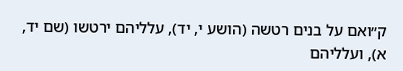ק״ואם על בנים רטשה (הושע י, יד), עלליהם ירטשו (שם יד, א), ועלליהם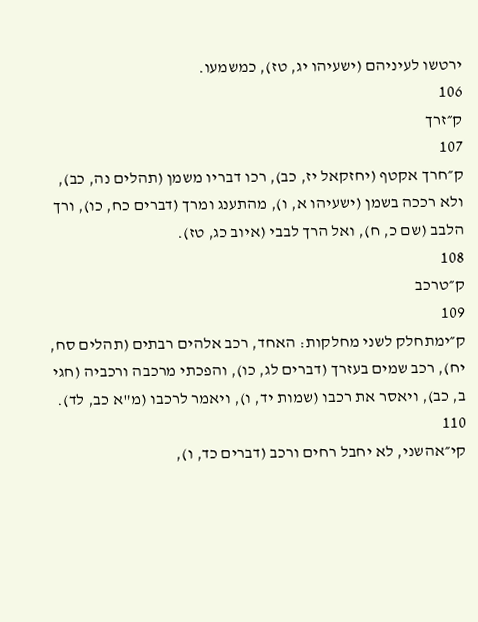ירטשו לעיניהם (ישעיהו יג, טז), כמשמעו.
106
ק״זרך
107
ק״חרך אקטף (יחזקאל יז, כב), רכו דבריו משמן (תהלים נה, כב), ולא רככה בשמן (ישעיהו א, ו), מהתענג ומרך (דברים כח, כו), ורך הלבב (שם כ, ח), ואל הרך לבבי (איוב כג, טז).
108
ק״טרכב
109
ק״ימתחלק לשני מחלקות: האחד, רכב אלהים רבתים (תהלים סח, יח), רכב שמים בעזרך (דברים לג, כו), והפכתי מרכבה ורכביה (חגי ב, כב), ויאסר את רכבו (שמות יד, ו), ויאמר לרכבו (מ"א כב, לד).
110
קי״אהשני, לא יחבל רחים ורכב (דברים כד, ו),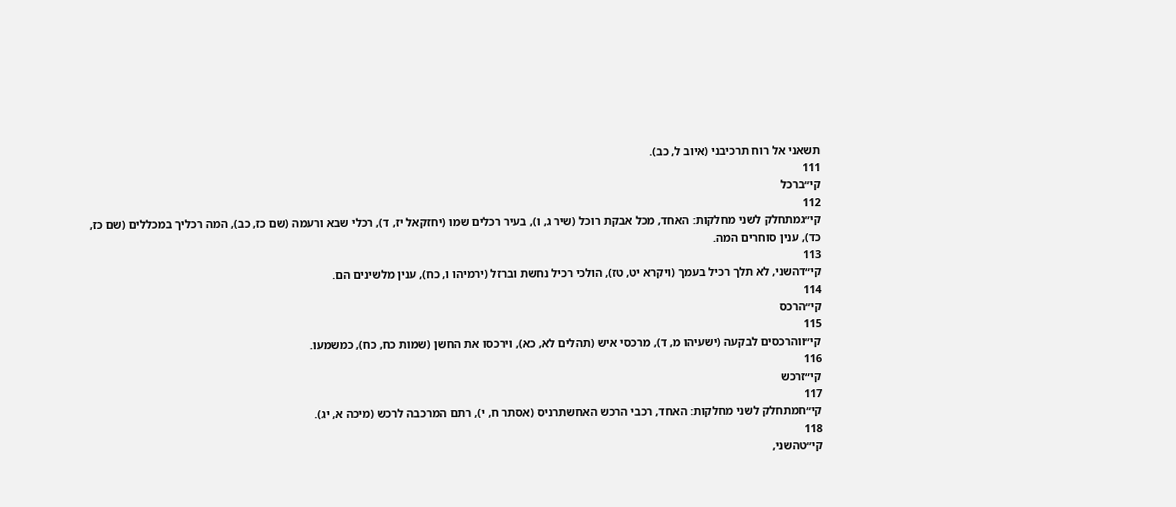תשאני אל רוח תרכיבני (איוב ל, כב).
111
קי״ברכל
112
קי״גמתחלק לשני מחלקות: האחד, מכל אבקת רוכל (שיר ג, ו), בעיר רכלים שמו (יחזקאל יז, ד), רכלי שבא ורעמה (שם כז, כב), המה רכליך במכללים (שם כז, כד), ענין סוחרים המה.
113
קי״דהשני, לא תלך רכיל בעמך (ויקרא יט, טז), הולכי רכיל נחשת וברזל (ירמיהו ו, כח), ענין מלשינים הם.
114
קי״הרכס
115
קי״ווהרכסים לבקעה (ישעיהו מ, ד), מרכסי איש (תהלים לא, כא), וירכסו את החשן (שמות כח, כח), כמשמעו.
116
קי״זרכש
117
קי״חמתחלק לשני מחלקות: האחד, רכבי הרכש האחשתרניס (אסתר ח, י), רתם המרכבה לרכש (מיכה א, יג).
118
קי״טהשני,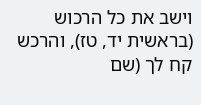וישב את כל הרכוש (בראשית יד, טז), והרכש קח לך (שם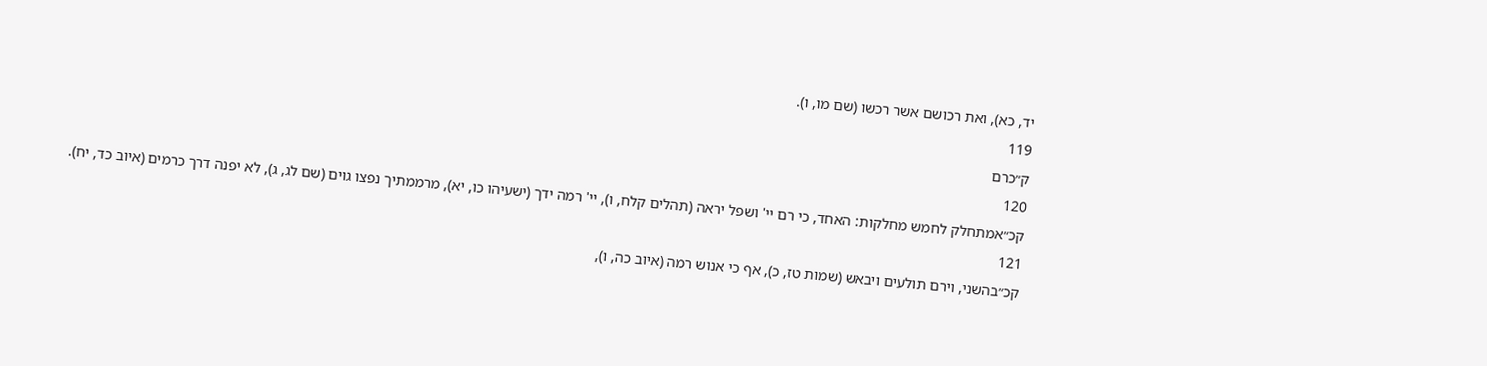יד, כא), ואת רכושם אשר רכשו (שם מו, ו).
119
ק״כרם
120
קכ״אמתחלק לחמש מחלקות: האחד, כי רם יי' ושפל יראה (תהלים קלח, ו), יי' רמה ידך (ישעיהו כו, יא), מרממתיך נפצו גוים (שם לג, ג), לא יפנה דרך כרמים (איוב כד, יח).
121
קכ״בהשני, וירם תולעים ויבאש (שמות טז, כ), אף כי אנוש רמה (איוב כה, ו),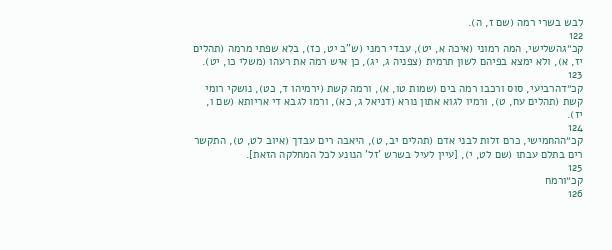לבש בשרי רמה (שם ז, ה).
122
קכ״גהשלישי, המה רמוני (איכה א, יט), עבדי רמני (ש"ב יט, כז), בלא שפתי מרמה (תהלים יז, א), ולא ימצא בפיהם לשון תרמית (צפניה ג, יג), כן איש רמה את רעהו (משלי כו, יט).
123
קכ״דהרביעי, סוס ורכבו רמה בים (שמות טו, א), ורמה קשת (ירמיהו ד, כט), נושקי רומי קשת (תהלים עח, ט), ורמיו לגוא אתון נורא (דניאל ג, כא), ורמו לגבא די אריותא (שם ו, יז).
124
קכ״ההחמישי, כרם זלות לבני אדם (תהלים יב, ט), היאבה רים עבדך (איוב לט, ט), התקשר רים בתלם עבתו (שם לט, י), [עיין לעיל בשרש 'זל' הנונע לכל המחלקה הזאת].
125
קכ״ורמח
126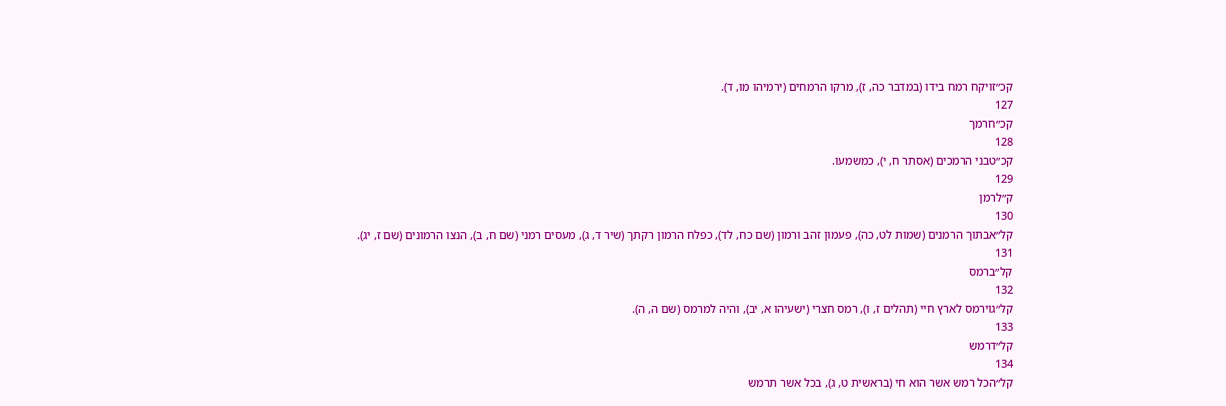קכ״זויקח רמח בידו (במדבר כה, ז), מרקו הרמחים (ירמיהו מו, ד).
127
קכ״חרמך
128
קכ״טבני הרמכים (אסתר ח, י), כמשמעו.
129
ק״לרמן
130
קל״אבתוך הרמנים (שמות לט, כה), פעמון זהב ורמון (שם כח, לד), כפלח הרמון רקתך (שיר ד, ג), מעסים רמני (שם ח, ב), הנצו הרמונים (שם ז, יג).
131
קל״ברמס
132
קל״גוירמס לארץ חיי (תהלים ז, ו), רמס חצרי (ישעיהו א, יב), והיה למרמס (שם ה, ה).
133
קל״דרמש
134
קל״הכל רמש אשר הוא חי (בראשית ט, ג), בכל אשר תרמש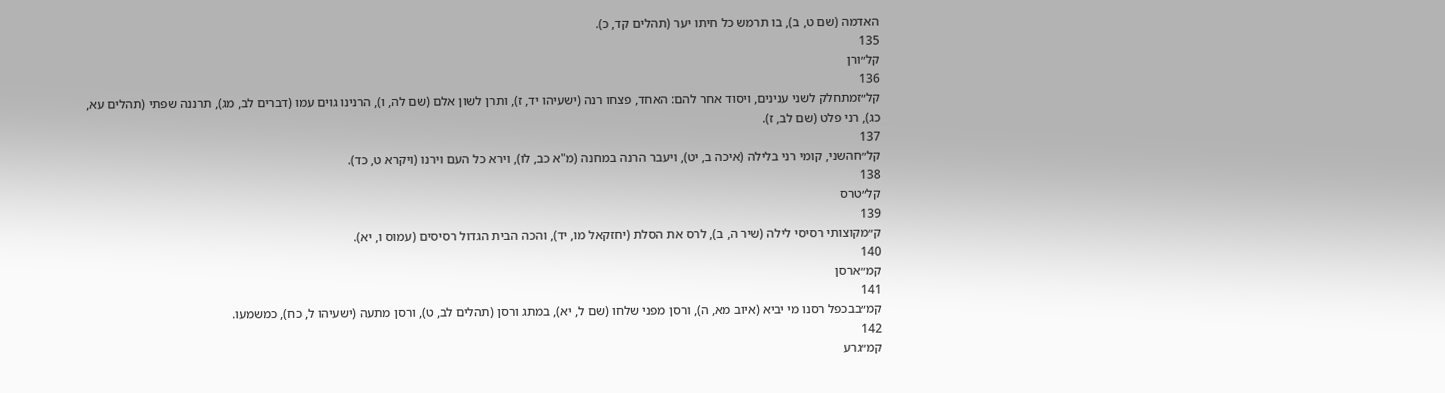האדמה (שם ט, ב), בו תרמש כל חיתו יער (תהלים קד, כ).
135
קל״ורן
136
קל״זמתחלק לשני ענינים, ויסוד אחר להם: האחד, פצחו רנה (ישעיהו יד, ז), ותרן לשון אלם (שם לה, ו), הרנינו גוים עמו (דברים לב, מג), תרננה שפתי (תהלים עא, כג), רני פלט (שם לב, ז).
137
קל״חהשני, קומי רני בלילה (איכה ב, יט), ויעבר הרנה במחנה (מ"א כב, לו), וירא כל העם וירנו (ויקרא ט, כד).
138
קל״טרס
139
ק״מקוצותי רסיסי לילה (שיר ה, ב), לרס את הסלת (יחזקאל מו, יד), והכה הבית הגדול רסיסים (עמוס ו, יא).
140
קמ״ארסן
141
קמ״בבכפל רסנו מי יביא (איוב מא, ה), ורסן מפני שלחו (שם ל, יא), במתג ורסן (תהלים לב, ט), ורסן מתעה (ישעיהו ל, כח), כמשמעו.
142
קמ״גרע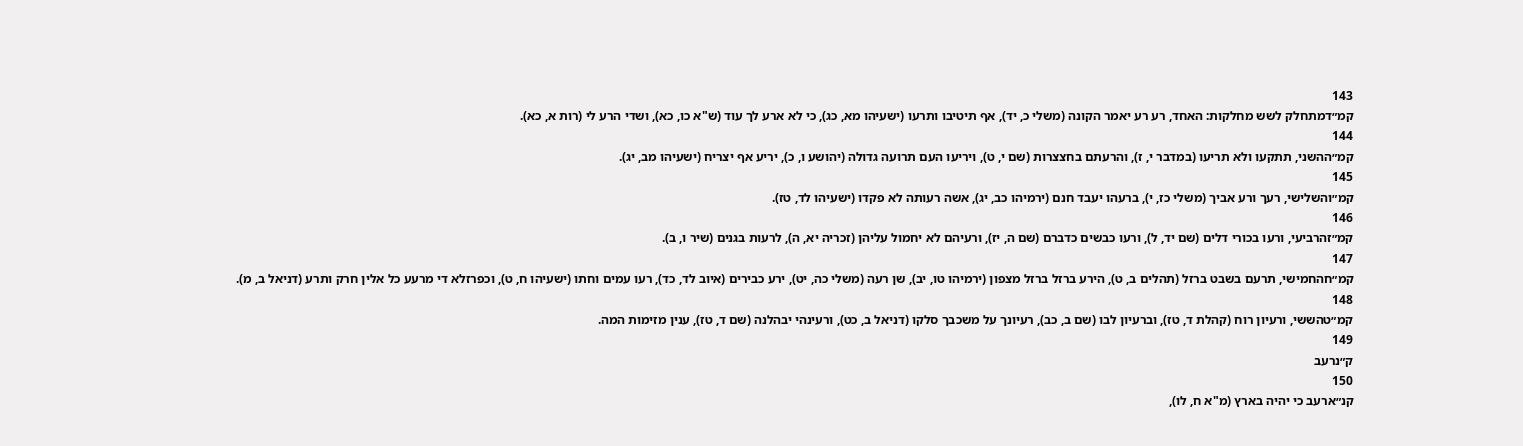143
קמ״דמתחלק לשש מחלקות: האחד, רע רע יאמר הקונה (משלי כ, יד), אף תיטיבו ותרעו (ישעיהו מא, כג), כי לא ארע לך עוד (ש"א כו, כא), ושדי הרע לי (רות א, כא).
144
קמ״ההשני, תתקעו ולא תריעו (במדבר י, ז), והרעתם בחצצרות (שם י, ט), ויריעו העם תרועה גדולה (יהושע ו, כ), יריע אף יצריח (ישעיהו מב, יג).
145
קמ״והשלישי, רעך ורע אביך (משלי כז, י), ברעהו יעבד חנם (ירמיהו כב, יג), אשה רעותה לא פקדו (ישעיהו לד, טז).
146
קמ״זהרביעי, ורעו בכורי דלים (שם יד, ל), ורעו כבשים כדברם (שם ה, יז), ורעיהם לא יחמול עליהן (זכריה יא, ה), לרעות בגנים (שיר ו, ב).
147
קמ״חהחמישי, תרעם בשבט ברזל (תהלים ב, ט), הירע ברזל ברזל מצפון (ירמיהו טו, יב), שן רעה (משלי כה, יט), ירע כבירים (איוב לד, כד), רעו עמים וחתו (ישעיהו ח, ט), וכפרזלא די מרעע כל אלין חרק ותרע (דניאל ב, מ).
148
קמ״טהששי, ורעיון רוח (קהלת ד, טז), וברעיון לבו (שם ב, כב), רעיונך על משכבך סלקו (דניאל ב, כט), ורעינהי יבהלנה (שם ד, טז), ענין מזימות המה.
149
ק״נרעב
150
קנ״ארעב כי יהיה בארץ (מ"א ח, לו),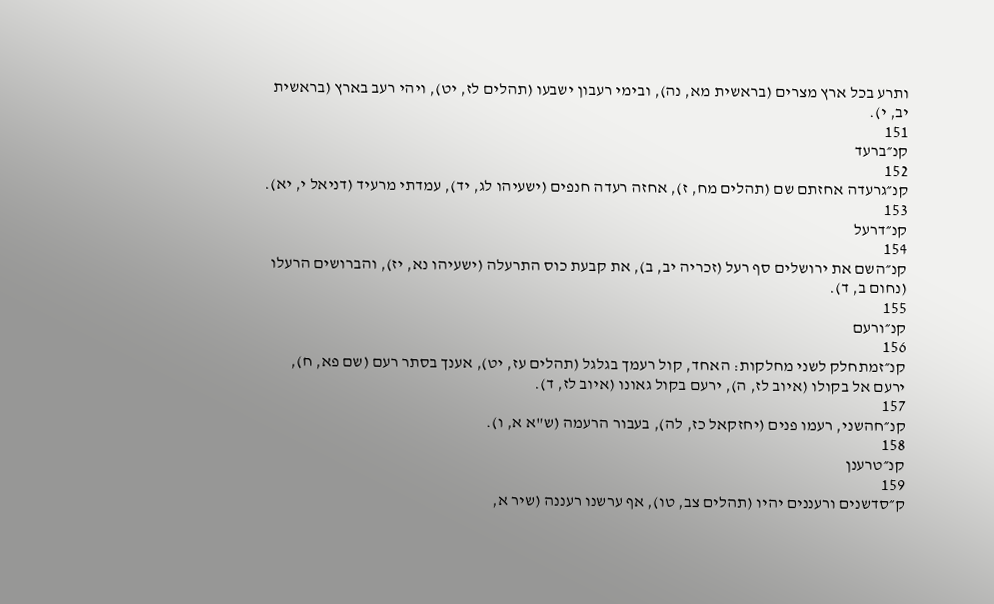ותרע בכל ארץ מצרים (בראשית מא, נה), ובימי רעבון ישבעו (תהלים לז, יט), ויהי רעב בארץ (בראשית יב, י).
151
קנ״ברעד
152
קנ״גרעדה אחזתם שם (תהלים מח, ז), אחזה רעדה חנפים (ישעיהו לג, יד), עמדתי מרעיד (דניאל י, יא).
153
קנ״דרעל
154
קנ״השם את ירושלים סף רעל (זכריה יב, ב), את קבעת כוס התרעלה (ישעיהו נא, יז), והברושים הרעלו (נחום ב, ד).
155
קנ״ורעם
156
קנ״זמתחלק לשני מחלקות: האחד, קול רעמך בגלגל (תהלים עז, יט), אענך בסתר רעם (שם פא, ח), ירעם אל בקולו (איוב לז, ה), ירעם בקול גאונו (איוב לז, ד).
157
קנ״חהשני, רעמו פנים (יחזקאל כז, לה), בעבור הרעמה (ש"א א, ו).
158
קנ״טרענן
159
ק״סדשנים ורעננים יהיו (תהלים צב, טו), אף ערשנו רעננה (שיר א,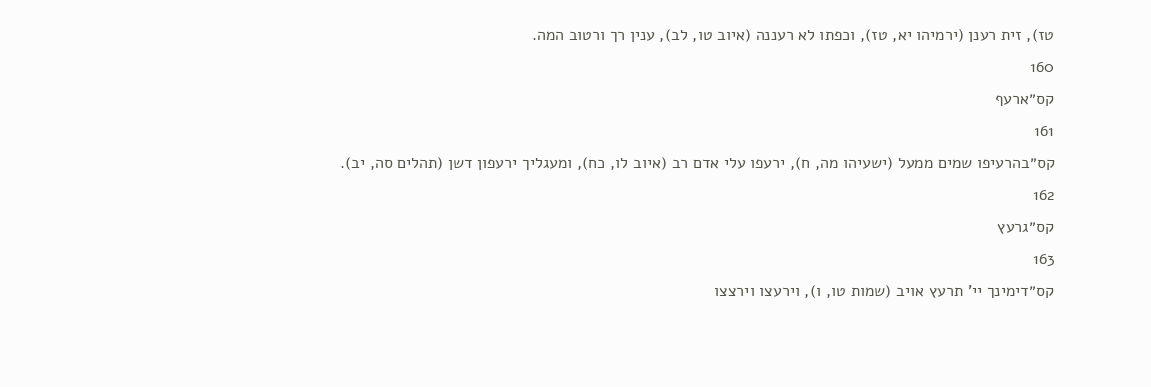טז), זית רענן (ירמיהו יא, טז), וכפתו לא רעננה (איוב טו, לב), ענין רך ורטוב המה.
160
קס״ארעף
161
קס״בהרעיפו שמים ממעל (ישעיהו מה, ח), ירעפו עלי אדם רב (איוב לו, כח), ומעגליך ירעפון דשן (תהלים סה, יב).
162
קס״גרעץ
163
קס״דימינך יי' תרעץ אויב (שמות טו, ו), וירעצו וירצצו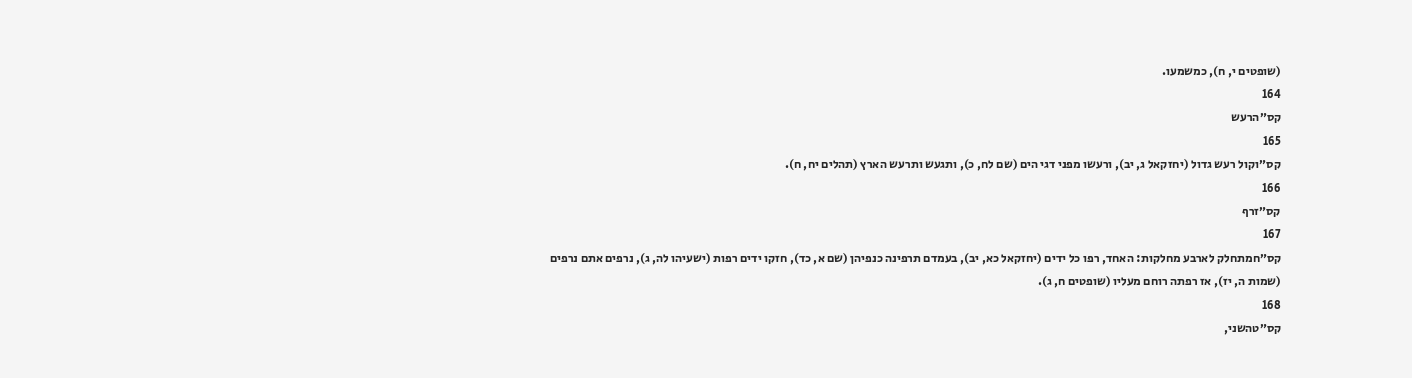(שופטים י, ח), כמשמעו.
164
קס״הרעש
165
קס״וקול רעש גדול (יחזקאל ג, יב), ורעשו מפני דגי הים (שם לח, כ), ותגעש ותרעש הארץ (תהלים יח, ח).
166
קס״זרף
167
קס״חמתחלק לארבע מחלקות: האחד, רפו כל ידים (יחזקאל כא, יב), בעמדם תרפינה כנפיהן (שם א, כד), חזקו ידים רפות (ישעיהו לה, ג), נרפים אתם נרפים (שמות ה, יז), אז רפתה רוחם מעליו (שופטים ח, ג).
168
קס״טהשני,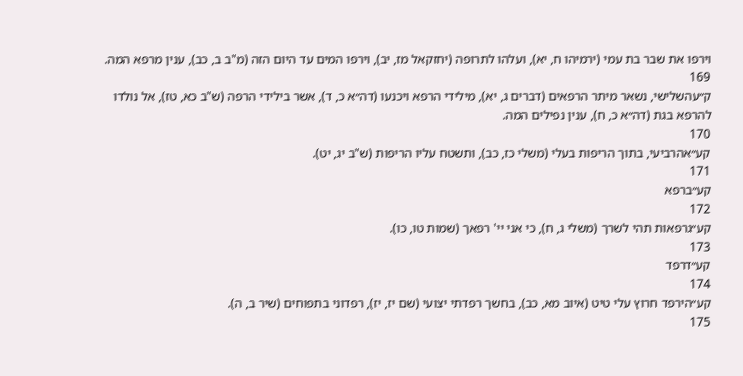וירפו את שבר בת עמי (ירמיהו ח, יא), ועלהו לתרופה (יחזקאל מז, יב), וירפו המים עד היום הזה (מ"ב ב, כב), ענין מרפא המה.
169
ק״עהשלישי, נשאר מיתר הרפאים (דברים ג, יא), מילידי הרפא ויכנעו (דה״א כ, ד), אשר בילידי הרפה (ש"ב כא, טז), אל נולדו להרפא בגת (דה״א כ, ח), ענין נפילים המה.
170
קע״אהרביעי, בתוך הריפות בעלי (משלי כז, כב), ותשטח עליו הריפות (ש"ב יג, יט).
171
קע״ברפא
172
קע״גרפאות תהי לשרך (משלי ג, ח), כי אני יי' רפאך (שמות טו, כו).
173
קע״דרפד
174
קע״הירפד חרוץ עלי טיט (איוב מא, כב), בחשך רפדתי יצועי (שם יז, יז), רפדוני בתפוחים (שיר ב, ה).
175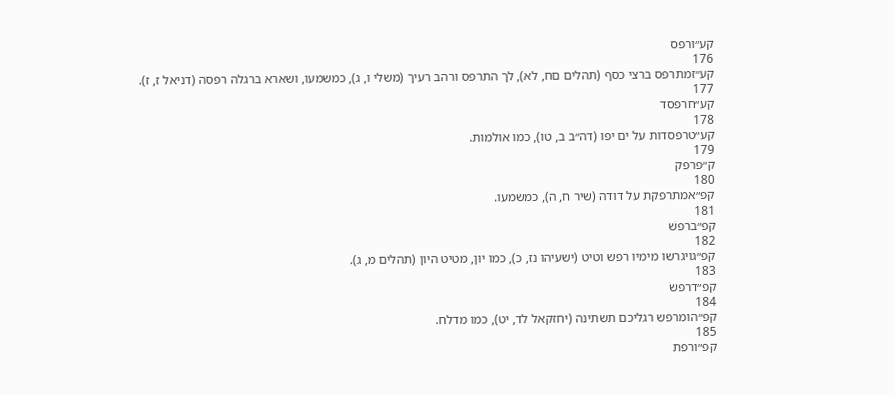קע״ורפס
176
קע״זמתרפס ברצי כסף (תהלים םח, לא), לך התרפס ורהב רעיך (משלי ו, ג), כמשמעו, ושארא ברגלה רפסה (דניאל ז, ז).
177
קע״חרפסד
178
קע״טרפסדות על ים יפו (דה״ב ב, טו), כמו אולמות.
179
ק״פרפק
180
קפ״אמתרפקת על דודה (שיר ח, ה), כמשמעו.
181
קפ״ברפשׁ
182
קפ״גויגרשו מימיו רפש וטיט (ישעיהו נז, כ), כמו יון, מטיט היון (תהלים מ, ג).
183
קפ״דרפשׂ
184
קפ״הומרפש רגליכם תשתינה (יחזקאל לד, יט), כמו מדלח.
185
קפ״ורפת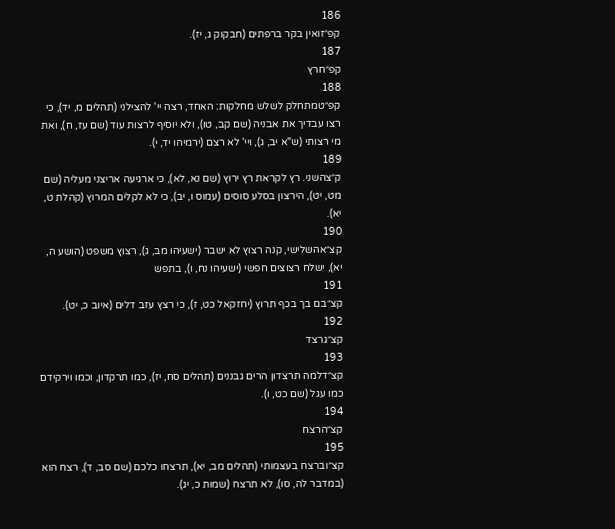186
קפ״זואין בקר ברפתים (חבקוק ג, יז).
187
קפ״חרץ
188
קפ״טמתחלק לשלש מחלקות: האחד, רצה יי' להצילני (תהלים מ, יד), כי רצו עבדיך את אבניה (שם קב, טו), ולא יוסיף לרצות עוד (שם עז, ח), ואת מי רצותי (ש"א יב, ג), ויי' לא רצם (ירמיהו יד, י).
189
ק״צהשני. רץ לקראת רץ ירוץ (שם נא, לא), כי ארגיעה אריצני מעליה (שם מט, יט), הירצון בסלע סוסים (עמוס ו, יב), כי לא לקלים המרוץ (קהלת ט, יא).
190
קצ״אהשלישי, קנה רצוץ לא ישבר (ישעיהו מב, ג), רצוץ משפט (הושע ה, יא), ישלח רצוצים חפשי (ישעיהו נח, ו), בתפש
191
קצ״בם בך בכף תרוץ (יחזקאל כט, ז), כי רצץ עזב דלים (איוב כ, יט).
192
קצ״גרצד
193
קצ״דלמה תרצדון הרים גבננים (תהלים סח, יז), כמו תרקדון, וכמו וירקידם כמו עגל (שם כט, ו).
194
קצ״הרצח
195
קצ״וברצח בעצמותי (תהלים מב, יא), תרצחו כלכם (שם סב, ד), רצח הוא (במדבר לה, סו), לא תרצח (שמות כ, יג).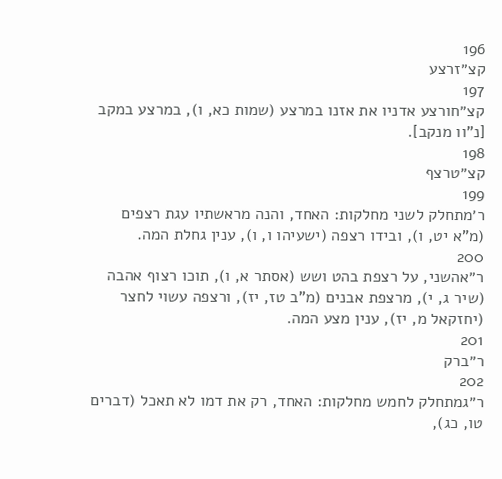196
קצ״זרצע
197
קצ״חורצע אדניו את אזנו במרצע (שמות כא, ו), במרצע במקב [נ"וו מנקב].
198
קצ״טרצף
199
ר׳מתחלק לשני מחלקות: האחד, והנה מראשתיו עגת רצפים (מ"א יט, ו), ובידו רצפה (ישעיהו ו, ו), ענין גחלת המה.
200
ר״אהשני, על רצפת בהט ושש (אסתר א, ו), תוכו רצוף אהבה (שיר ג, י), מרצפת אבנים (מ"ב טז, יז), ורצפה עשוי לחצר (יחזקאל מ, יז), ענין מצע המה.
201
ר״ברק
202
ר״גמתחלק לחמש מחלקות: האחד, רק את דמו לא תאכל (דברים טו, כג),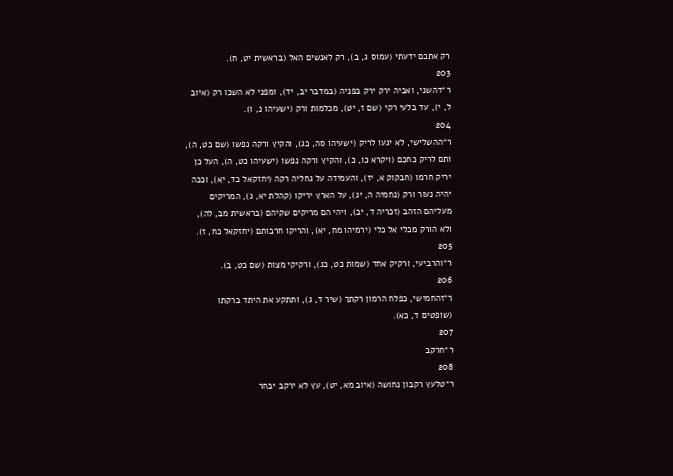רק אתכם ידעתי (עמוס ג, ב), רק לאנשים האל (בראשית יט, ח).
203
ר״דהשני, ואביה ירק ירק בפניה (במדבר יב, יד), ומפני לא השכו רק (איוב ל, י), עד בלעי רקי (שם ז, יט), מכלמות ורק (ישעיהו נ, ו).
204
ר״ההשלישי, לא יגעו לריק (ישעיהו סה, כג), והקיץ ורקה נפשו (שם כט, ה), ותם לריק כחכם (ויקרא כו, כ), והקיץ ורקה נפשו (ישעיהו כט, ה), העל כן יריק חרמו (חבקוק א, יז), והעמידה על גחליה רקה (יחזקאל כד, יא), וככה יהיה נעור ורק (נחמיה ה, יג), על הארץ יריקו (קהלת יא, ג), המריקים מעליהם הזהב (זכריה ד, יב), ויהי הם מריקים שקיהם (בראשית מב, לה), ולא הורק מכלי אל כלי (ירמיהו מח, יא), והריקו חרבותם (יחזקאל כח, ז).
205
ר״והרביעי, ורקיק אחד (שמות כט, כג), ורקיקי מצות (שם כט, ב).
206
ר״זהחמישי, כפלח הרמון רקתך (שיר ד, ג), ותתקע את היתד ברקתו (שופטים ד, כא).
207
ר״חרקב
208
ר״טלעץ רקבון נחושה (איוב מא, יט), עץ לא ירקב יבחר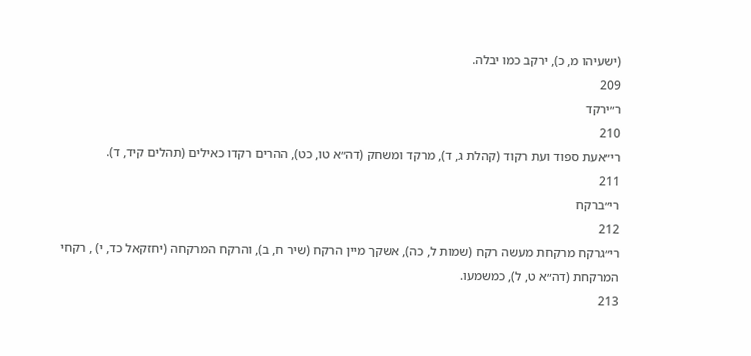(ישעיהו מ, כ), ירקב כמו יבלה.
209
ר״ירקד
210
רי״אעת ספוד ועת רקוד (קהלת ג, ד), מרקד ומשחק (דה״א טו, כט), ההרים רקדו כאילים (תהלים קיד, ד).
211
רי״ברקח
212
רי״גרקח מרקחת מעשה רקח (שמות ל, כה), אשקך מיין הרקח (שיר ח, ב), והרקח המרקחה (יחזקאל כד, י) , רקחי המרקחת (דה״א ט, ל), כמשמעו.
213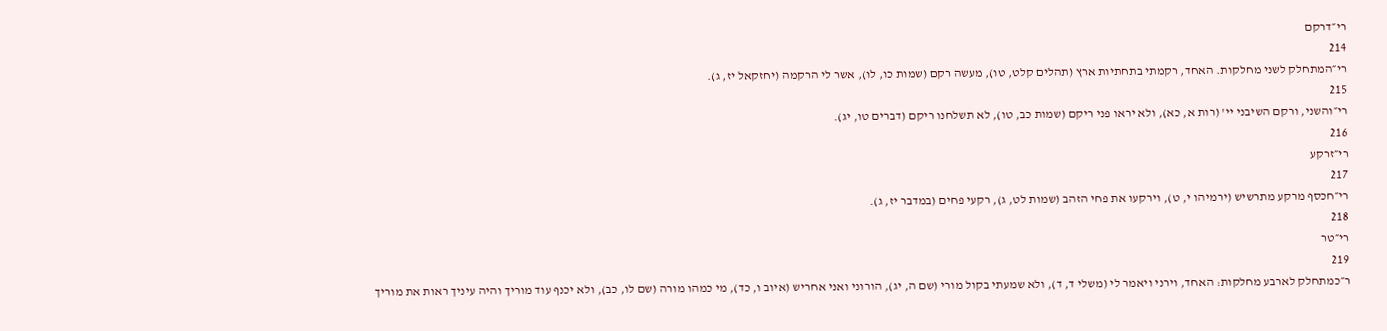רי״דרקם
214
רי״המתחלק לשני מחלקות. האחד, רקמתי בתחתיות ארץ (תהלים קלט, טו), מעשה רקם (שמות כו, לו), אשר לי הרקמה (יחזקאל יז, ג).
215
רי״והשני, ורקם השיבני יי' (רות א, כא), ולא יראו פני ריקם (שמות כב, טו), לא תשלחנו ריקם (דברים טו, יג).
216
רי״זרקע
217
רי״חכסף מרקע מתרשיש (ירמיהו י, ט), וירקעו את פחי הזהב (שמות לט, ג), רקעי פחים (במדבר יז, ג).
218
רי״טר
219
ר״כמתחלק לארבע מחלקות: האחד, וירני ויאמר לי (משלי ד, ד), ולא שמעתי בקול מורי (שם ה, יג), הורוני ואני אחריש (איוב ו, כד), מי כמהו מורה (שם לו, כב), ולא יכנף עוד מוריך והיה עיניך ראות את מוריך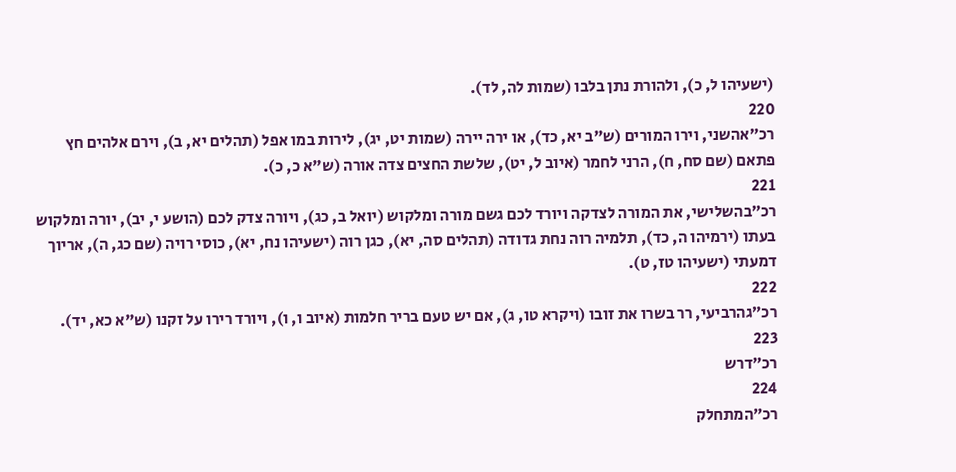(ישעיהו ל, כ), ולהורת נתן בלבו (שמות לה, לד).
220
רכ״אהשני, וירו המורים (ש"ב יא, כד), או ירה יירה (שמות יט, יג), לירות במו אפל (תהלים יא, ב), וירם אלהים חץ פתאם (שם סח, ח), הרני לחמר (איוב ל, יט), שלשת החצים צדה אורה (ש"א כ, כ).
221
רכ״בהשלישי, את המורה לצדקה ויורד לכם גשם מורה ומלקוש (יואל ב, כג), ויורה צדק לכם (הושע י, יב), יורה ומלקוש בעתו (ירמיהו ה, כד), תלמיה רוה נחת גדודה (תהלים סה, יא), כגן רוה (ישעיהו נח, יא), כוסי רויה (שם כג, ה), אריוך דמעתי (ישעיהו טז, ט).
222
רכ״גהרביעי, רר בשרו את זובו (ויקרא טו, ג), אם יש טעם בריר חלמות (איוב ו, ו), ויורד רירו על זקנו (ש"א כא, יד).
223
רכ״דרש
224
רכ״המתחלק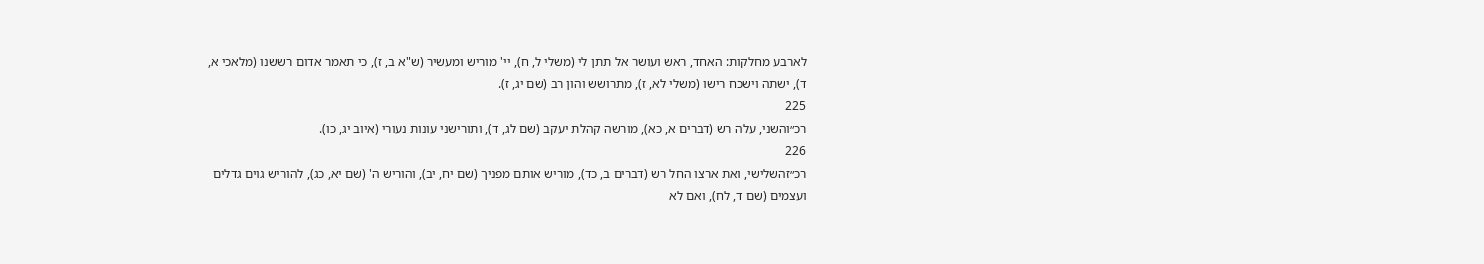לארבע מחלקות: האחד, ראש ועושר אל תתן לי (משלי ל, ח), יי' מוריש ומעשיר (ש"א ב, ז), כי תאמר אדום רששנו (מלאכי א, ד), ישתה וישכח רישו (משלי לא, ז), מתרושש והון רב (שם יג, ז).
225
רכ״והשני, עלה רש (דברים א, כא), מורשה קהלת יעקב (שם לג, ד), ותורישני עונות נעורי (איוב יג, כו).
226
רכ״זהשלישי, ואת ארצו החל רש (דברים ב, כד), מוריש אותם מפניך (שם יח, יב), והוריש ה' (שם יא, כג), להוריש גוים גדלים ועצמים (שם ד, לח), ואם לא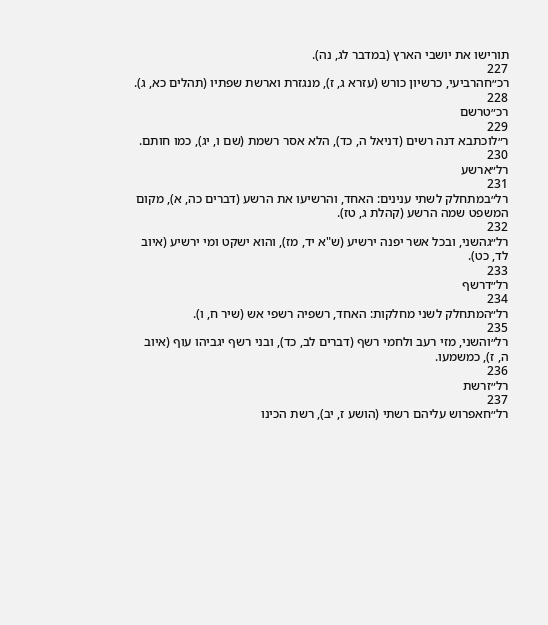תורישו את יושבי הארץ (במדבר לג, נה).
227
רכ״חהרביעי, כרשיון כורש (עזרא ג, ז), מנגזרת וארשת שפתיו (תהלים כא, ג).
228
רכ״טרשם
229
ר״לוכתבא דנה רשים (דניאל ה, כד), הלא אסר רשמת (שם ו, יג), כמו חותם.
230
רל״ארשע
231
רל״במתחלק לשתי ענינים: האחד, והרשיעו את הרשע (דברים כה, א), מקום המשפט שמה הרשע (קהלת ג, טז).
232
רל״גהשני, ובכל אשר יפנה ירשיע (ש"א יד, מז), והוא ישקט ומי ירשיע (איוב לד, כט).
233
רל״דרשף
234
רל״המתחלק לשני מחלקות: האחד, רשפיה רשפי אש (שיר ח, ו).
235
רל״והשני, מזי רעב ולחמי רשף (דברים לב, כד), ובני רשף יגביהו עוף (איוב ה, ז), כמשמעו.
236
רל״זרשת
237
רל״חאפרוש עליהם רשתי (הושע ז, יב), רשת הכינו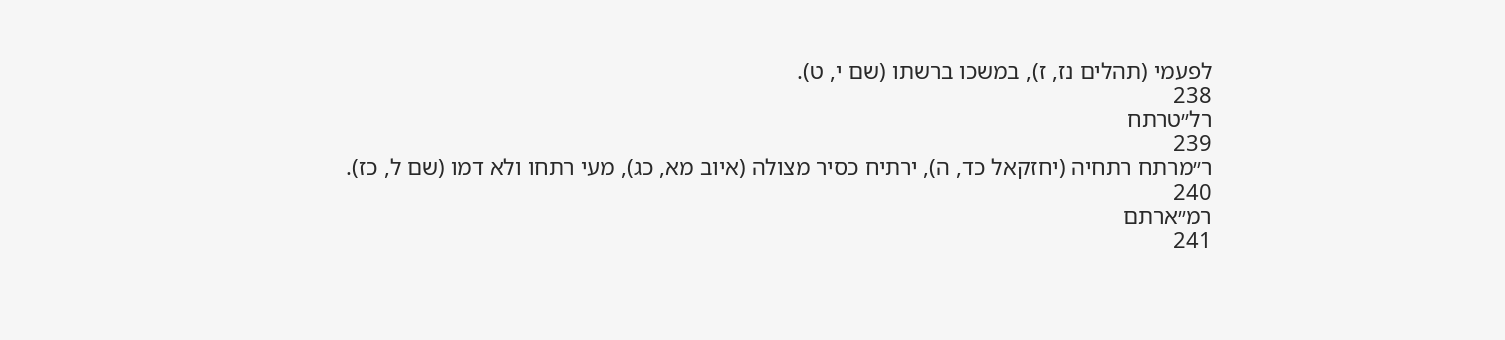לפעמי (תהלים נז, ז), במשכו ברשתו (שם י, ט).
238
רל״טרתח
239
ר״מרתח רתחיה (יחזקאל כד, ה), ירתיח כסיר מצולה (איוב מא, כג), מעי רתחו ולא דמו (שם ל, כז).
240
רמ״ארתם
241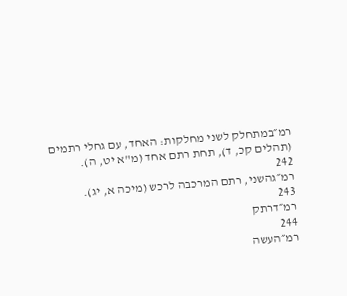רמ״במתחלק לשני מחלקות: האחד, עם גחלי רתמים (תהלים קכ, ד), תחת רתם אחד (מ"א יט, ה).
242
רמ״גהשני, רתם המרכבה לרכש (מיכה א, יג).
243
רמ״דרתק
244
רמ״העשה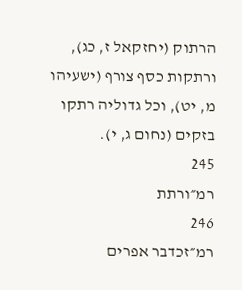הרתוק (יחזקאל ז, כג), ורתקות כסף צורף (ישעיהו מ, יט), וכל גדוליה רתקו בזקים (נחום ג, י).
245
רמ״ורתת
246
רמ״זכדבר אפרים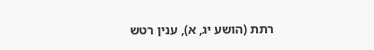רתת (הושע יג, א), ענין רטש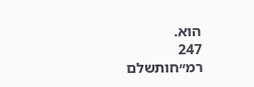הוא.
247
רמ״חותשלם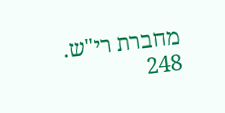מחברת רי"ש.
248